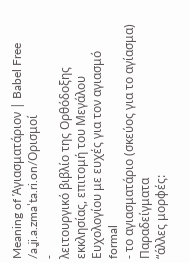Meaning of Ἁγιασματάριον | Babel Free
/a.ʝi.a.zmaˈta.ri.on/Ορισμοί
-
λειτουργικό βιβλίο της Ορθόδοξης εκκλησίας, επιτομή του Μεγάλου Ευχολογίου με ευχές για τον αγιασμό formal
- το αγιασματάριο (σκεύος για το αγίασμα)
Παραδείγματα
“άλλες μορφές: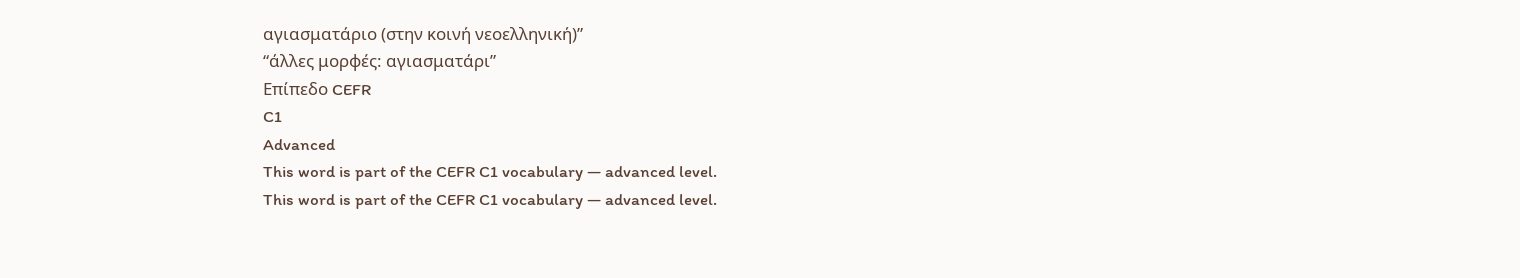αγιασματάριο (στην κοινή νεοελληνική)”
“άλλες μορφές: αγιασματάρι”
Επίπεδο CEFR
C1
Advanced
This word is part of the CEFR C1 vocabulary — advanced level.
This word is part of the CEFR C1 vocabulary — advanced level.